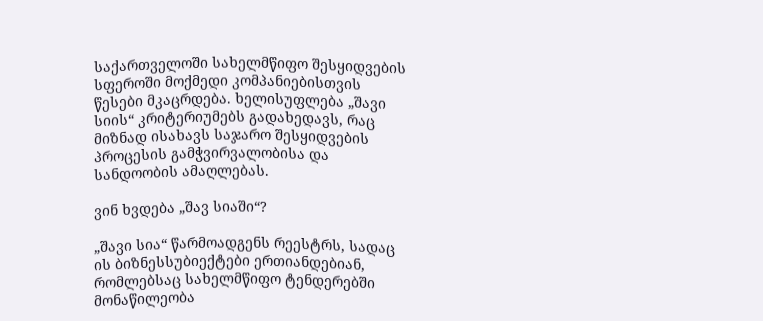საქართველოში სახელმწიფო შესყიდვების სფეროში მოქმედი კომპანიებისთვის წესები მკაცრდება. ხელისუფლება „შავი სიის“ კრიტერიუმებს გადახედავს, რაც მიზნად ისახავს საჯარო შესყიდვების პროცესის გამჭვირვალობისა და სანდოობის ამაღლებას.

ვინ ხვდება „შავ სიაში“?

„შავი სია“ წარმოადგენს რეესტრს, სადაც ის ბიზნესსუბიექტები ერთიანდებიან, რომლებსაც სახელმწიფო ტენდერებში მონაწილეობა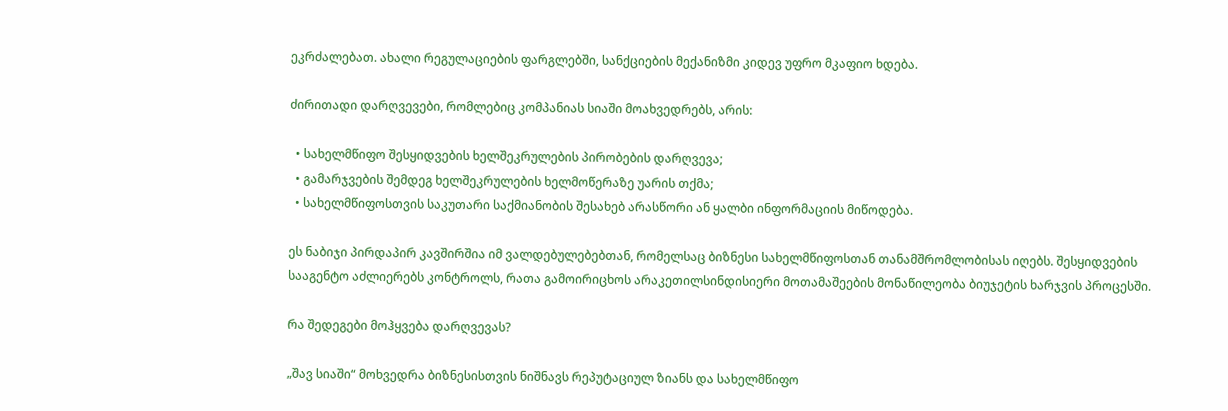ეკრძალებათ. ახალი რეგულაციების ფარგლებში, სანქციების მექანიზმი კიდევ უფრო მკაფიო ხდება.

ძირითადი დარღვევები, რომლებიც კომპანიას სიაში მოახვედრებს, არის:

  • სახელმწიფო შესყიდვების ხელშეკრულების პირობების დარღვევა;
  • გამარჯვების შემდეგ ხელშეკრულების ხელმოწერაზე უარის თქმა;
  • სახელმწიფოსთვის საკუთარი საქმიანობის შესახებ არასწორი ან ყალბი ინფორმაციის მიწოდება.

ეს ნაბიჯი პირდაპირ კავშირშია იმ ვალდებულებებთან, რომელსაც ბიზნესი სახელმწიფოსთან თანამშრომლობისას იღებს. შესყიდვების სააგენტო აძლიერებს კონტროლს, რათა გამოირიცხოს არაკეთილსინდისიერი მოთამაშეების მონაწილეობა ბიუჯეტის ხარჯვის პროცესში.

რა შედეგები მოჰყვება დარღვევას?

„შავ სიაში“ მოხვედრა ბიზნესისთვის ნიშნავს რეპუტაციულ ზიანს და სახელმწიფო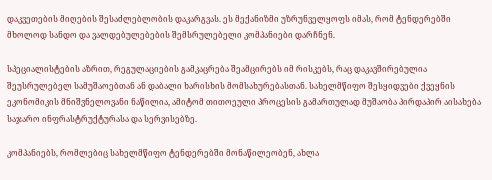დაკვეთების მიღების შესაძლებლობის დაკარგვას. ეს მექანიზმი უზრუნველყოფს იმას, რომ ტენდერებში მხოლოდ სანდო და ვალდებულებების შემსრულებელი კომპანიები დარჩნენ.

სპეციალისტების აზრით, რეგულაციების გამკაცრება შეამცირებს იმ რისკებს, რაც დაკავშირებულია შეუსრულებელ სამუშაოებთან ან დაბალი ხარისხის მომსახურებასთან. სახელმწიფო შესყიდვები ქვეყნის ეკონომიკის მნიშვნელოვანი ნაწილია, ამიტომ თითოეული პროცესის გამართულად მუშაობა პირდაპირ აისახება საჯარო ინფრასტრუქტურასა და სერვისებზე.

კომპანიებს, რომლებიც სახელმწიფო ტენდერებში მონაწილეობენ, ახლა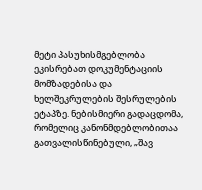მეტი პასუხისმგებლობა ეკისრებათ დოკუმენტაციის მომზადებისა და ხელშეკრულების შესრულების ეტაპზე. ნებისმიერი გადაცდომა, რომელიც კანონმდებლობითაა გათვალისწინებული, „შავ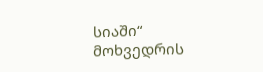სიაში“ მოხვედრის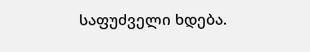საფუძველი ხდება.